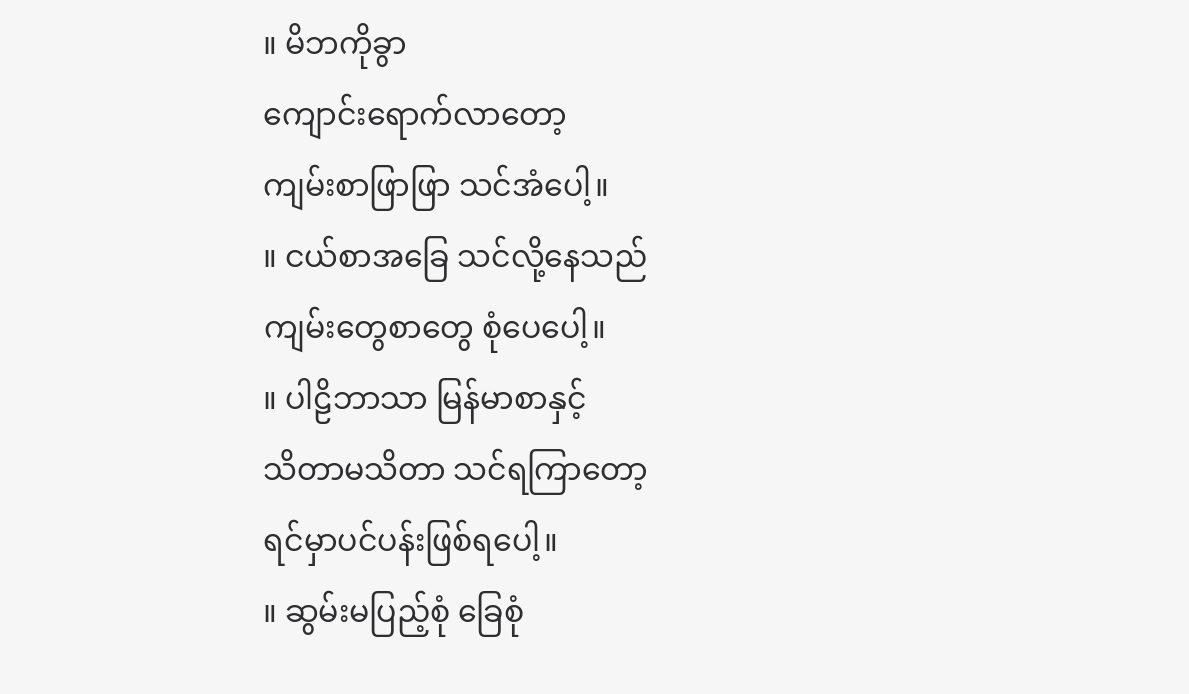။ မိဘကိုခွာ
ကျောင်းရောက်လာတော့
ကျမ်းစာဖြာဖြာ သင်အံပေါ့။
။ ငယ်စာအခြေ သင်လို့နေသည်
ကျမ်းတွေစာတွေ စုံပေပေါ့။
။ ပါဠိဘာသာ မြန်မာစာနှင့်
သိတာမသိတာ သင်ရကြာတော့
ရင်မှာပင်ပန်းဖြစ်ရပေါ့။
။ ဆွမ်းမပြည့်စုံ ခြေစုံ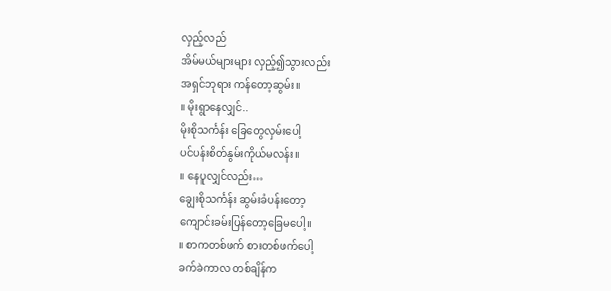လှည့်လည်
အိမ်မယ်များများ လှည့်၍သွားလည်း
အရှင်ဘုရား ကန်တော့ဆွမ်း။
။ မိုးရွာနေလျှင်..
မိုးစိုသင်္ကန်း ခြေတွေလှမ်းပေါ့
ပင်ပန်းစိတ်နွမ်းကိုယ်မလန်း။
။ နေပူလျှင်လည်း…
ချွေးစိုသင်္ကန်း ဆွမ်းခံပန်းတော့
ကျောင်းခမ်းပြန်တော့ခြေမပေါ့။
။ စာကတစ်ဖက် စားတစ်ဖက်ပေါ့
ခက်ခဲကာလ တစ်ချိန်က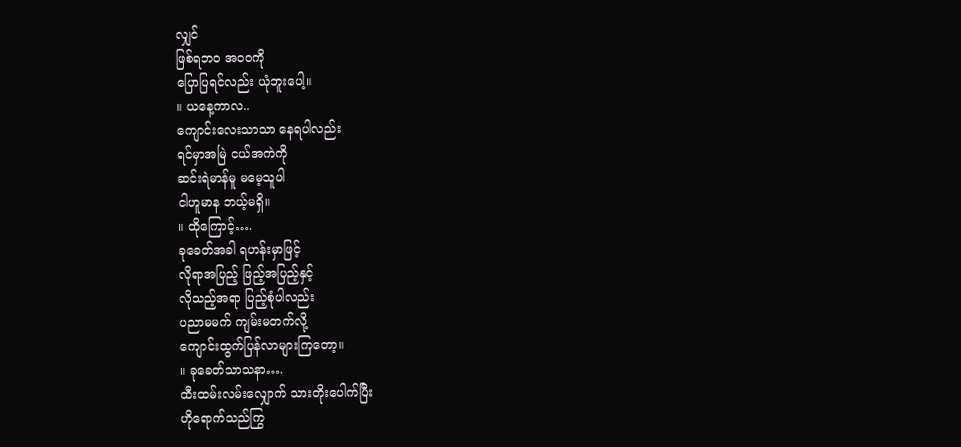လျှင်
ဖြစ်ရဘဝ အဝဝကို
ပြောပြရင်လည်း ယုံဘူးပေါ့။
။ ယနေ့ကာလ..
ကျောင်းလေးသာသာ နေရပါလည်း
ရင်မှာအမြဲ ငယ်အကဲကို
ဆင်းရဲမာန်မူ မမေ့သူပါ
ငါဟူမာန ဘယ့်မရှိ။
။ ထိုကြောင့်….
ခုခေတ်အခါ ရဟန်းမှာဖြင့်
လိုရာအပြည့် ဖြည့်အပြည့်နှင့်
လိုသည့်အရာ ပြည့်စုံပါလည်း
ပညာမမက် ကျမ်းမတက်လို့
ကျောင်းထွက်ပြန်လာများကြတော့။
။ ခုခေတ်သာသနာ….
ထီးထမ်းလမ်းလျှောက် သားတိုးပေါက်ပြီး
ဟိုရောက်သည်ကြွ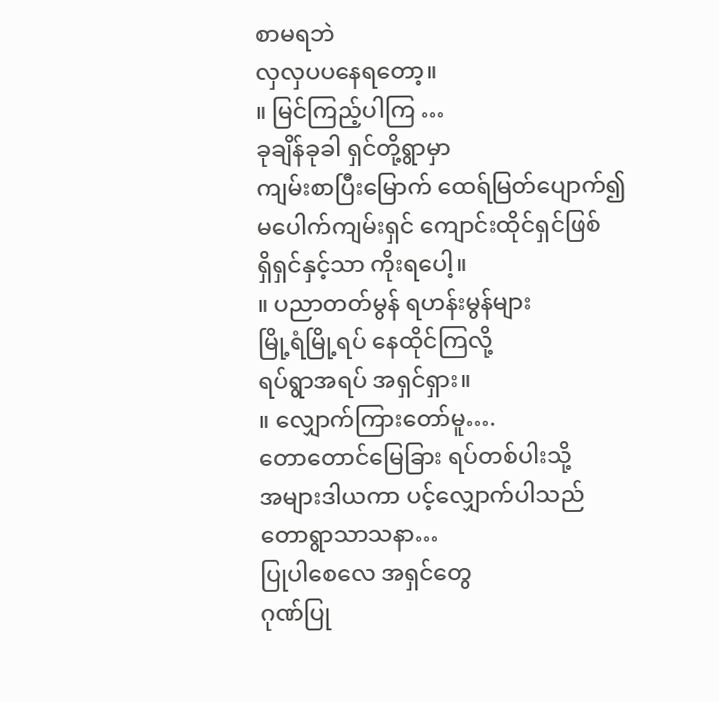စာမရဘဲ
လှလှပပနေရတော့။
။ မြင်ကြည့်ပါကြ …
ခုချိန်ခုခါ ရှင်တို့ရွာမှာ
ကျမ်းစာပြီးမြောက် ထေရ်မြတ်ပျောက်၍
မပေါက်ကျမ်းရှင် ကျောင်းထိုင်ရှင်ဖြစ်
ရှိရှင်နှင့်သာ ကိုးရပေါ့။
။ ပညာတတ်မွန် ရဟန်းမွန်များ
မြို့ရံမြို့ရပ် နေထိုင်ကြလို့
ရပ်ရွာအရပ် အရှင်ရှား။
။ လျှောက်ကြားတော်မူ….
တောတောင်မြေခြား ရပ်တစ်ပါးသို့
အများဒါယကာ ပင့်လျှောက်ပါသည်
တောရွာသာသနာ…
ပြုပါစေလေ အရှင်တွေ
ဂုဏ်ပြု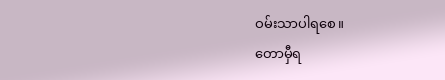ဝမ်းသာပါရစေ။
တောမှီရ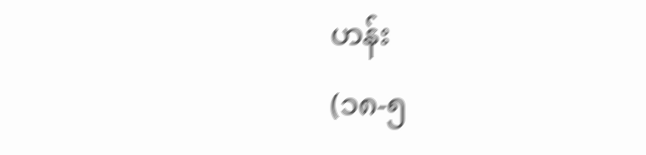ဟန်း
(၁၈-၅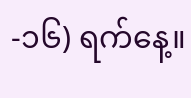-၁၆) ရက်နေ့။